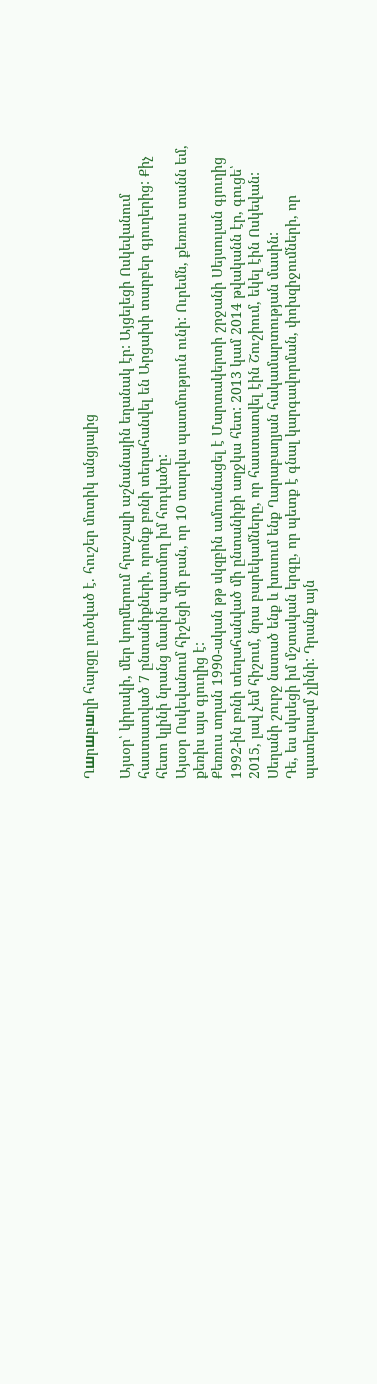Ղшրшբшղի հարցը լուծված է. հուշեր մոտիկ անցյալից

Այսօր՝ կիրակի, մեր կողմերում հրաշալի աշնանային եղանակ էր: Այցելեցի Ոսկեվանում հաստատված 7 ընտանիքների, որոնք բռնի տեղահանվել են Արցախի տարբեր գյուղերից: Քիչ հետո կլինի նրանց մասին պատմող իմ հոդվածը:
Այսօր Ոսկեվանում հիշեցի մի բան, որ 10 տարվա պատմություն ունի: Ուրեմն, քեռուս տանն եմ, քեռիս այս գյուղից է:
Քեռուս տղան 1990-ական թթ սկզբին ամուսնացել է Մարտակերտի շրջանի Սեյսուլան գյուղից 1992-ին բռնի տեղահանված մի ընտանիքի աղջկա հետ: 2013 կամ 2014 թվականն էր, գուցե՝ 2015, լավ չեմ հիշում, նրա բարեկամները, որ հաստատվել էին Շուշիում, եկել էին Ոսկեվան: Սեղանի շուրջ նստած ենք և խոսում ենք Ղարաբաղյան հակամարտության մասին:
Դե, ես սկսեցի իմ մշտական երգը, որ պետք է գնալ կարգավորման, փոխզիջումների, որ պատերազմ չլինի: Դրանք այն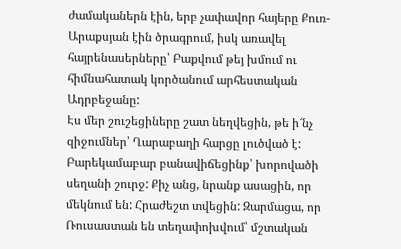ժամականերն էին, երբ չափավոր հայերը Քուռ-Արաքսյան էին ծրագրում, իսկ առավել հայրենասերները՝ Բաքվում թեյ խմում ու հիմնահատակ կործանում արհեստական Ադրբեջանը:
Էս մեր շուշեցիները շատ նեղվեցին, թե ի՜նչ զիջումներ՝ Ղարաբաղի հարցը լուծված է: Բարեկամաբար բանավիճեցինք՝ խորովածի սեղանի շուրջ: Քիչ անց, նրանք ասացին, որ մեկնում են: Հրաժեշտ տվեցին: Զարմացա, որ Ռուսաստան են տեղափոխվում՝ մշտական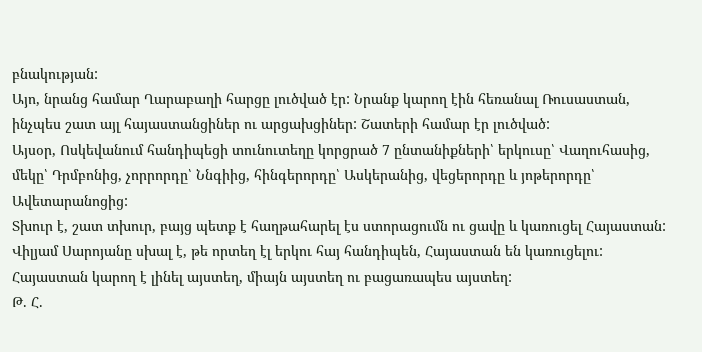բնակության:
Այո, նրանց համար Ղարաբաղի հարցը լուծված էր: Նրանք կարող էին հեռանալ Ռուսաստան, ինչպես շատ այլ հայաստանցիներ ու արցախցիներ: Շատերի համար էր լուծված:
Այսօր, Ոսկեվանում հանդիպեցի տունուտեղը կորցրած 7 ընտանիքների՝ երկուսը՝ Վաղուհասից, մեկը՝ Դրմբոնից, չորրորդը՝ Ննգիից, հինգերորդը՝ Ասկերանից, վեցերորդը և յոթերորդը՝ Ավետարանոցից:
Տխուր է, շատ տխուր, բայց պետք է հաղթահարել էս ստորացումն ու ցավը և կառուցել Հայաստան:
Վիլյամ Սարոյանը սխալ է, թե որտեղ էլ երկու հայ հանդիպեն, Հայաստան են կառուցելու:
Հայաստան կարող է լինել այստեղ, միայն այստեղ ու բացառապես այստեղ:
Թ. Հ.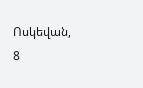Ոսկեվան, 8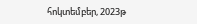հոկտեմբեր, 2023թ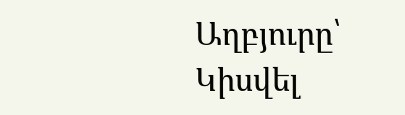Աղբյուրը՝
Կիսվել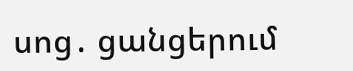սոց․ ցանցերում